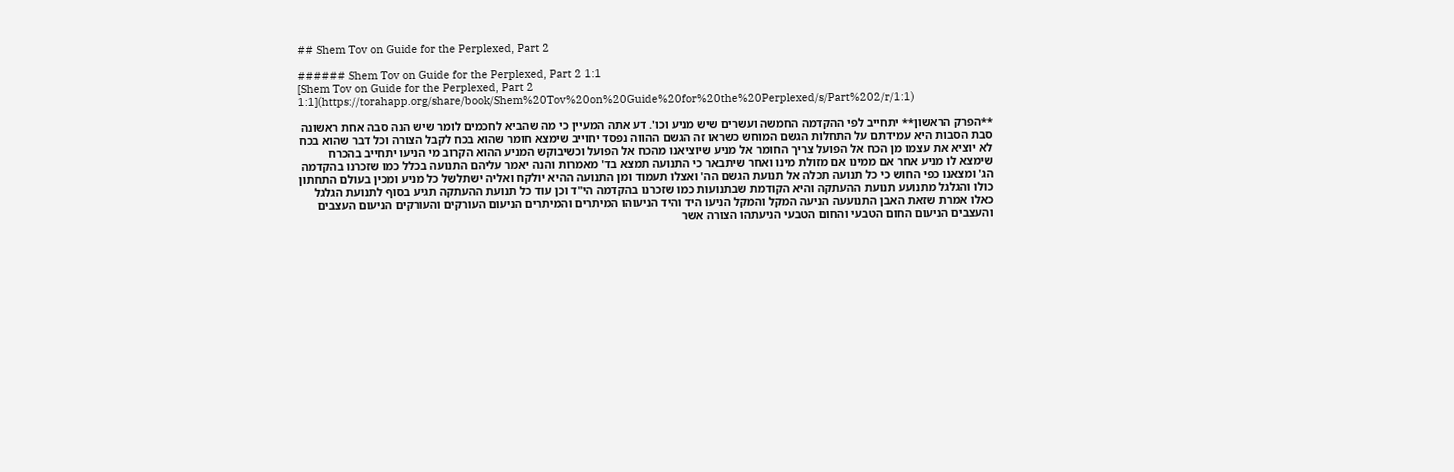## Shem Tov on Guide for the Perplexed, Part 2

###### Shem Tov on Guide for the Perplexed, Part 2 1:1
[Shem Tov on Guide for the Perplexed, Part 2 1:1](https://torahapp.org/share/book/Shem%20Tov%20on%20Guide%20for%20the%20Perplexed/s/Part%202/r/1:1)

**הפרק הראשון** יתחייב לפי ההקדמה החמשה ועשרים שיש מניע וכו'. דע אתה המעיין כי מה שהביא לחכמים לומר שיש הנה סבה אחת ראשונה סבת הסבות היא עמידתם על התחלות הגשם המוחש כשראו זה הגשם ההווה נפסד יחוייב שימצא חומר שהוא בכח לקבל הצורה וכל דבר שהוא בכח לא יוציא את עצמו מן הכח אל הפועל צריך החומר אל מניע שיוציאנו מהכח אל הפועל וכשיבוקש המניע ההוא הקרוב מי הניעו יתחייב בהכרח שימצא לו מניע אחר אם ממינו אם מזולת מינו ואחר שיתבאר כי התנועה תמצא בד' מאמרות והנה יאמר עליהם התנועה בכלל כמו שזכרנו בהקדמה הג' ומצאנו כפי החוש כי כל תנועה תכלה אל תנועת הגשם הה' ואצלו תעמוד ומן התנועה ההיא יולקח ואליה ישתלשל כל מניע ומכין בעולם התחתון כולו והגלגל מתנועע תנועת ההעתקה והיא הקודמת שבתנועות כמו שזכרנו בהקדמה הי"ד וכן עוד כל תנועת ההעתקה תגיע בסוף לתנועת הגלגל כאלו אמרת שזאת האבן התנועעה הניעה המקל והמקל הניעו היד והיד הניעוהו המיתרים והמיתרים הניעום העורקים והעורקים הניעום העצבים והעצבים הניעום החום הטבעי והחום הטבעי הניעתהו הצורה אשר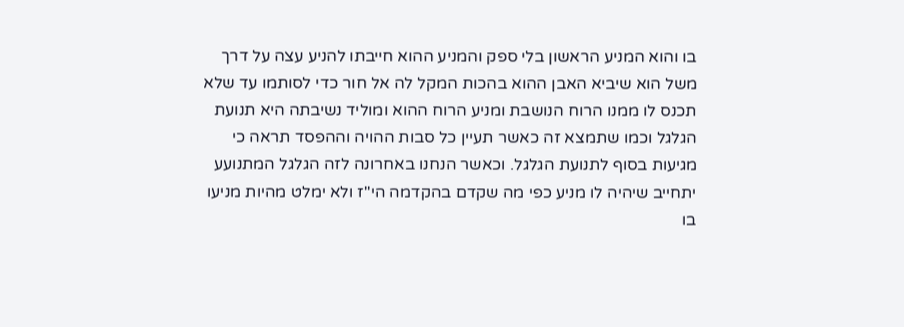בו והוא המניע הראשון בלי ספק והמניע ההוא חייבתו להניע עצה על דרך משל הוא שיביא האבן ההוא בהכות המקל לה אל חור כדי לסותמו עד שלא תכנס לו ממנו הרוח הנושבת ומניע הרוח ההוא ומוליד נשיבתה היא תנועת הגלגל וכמו שתמצא זה כאשר תעיין כל סבות ההויה וההפסד תראה כי מגיעות בסוף לתנועת הגלגל. וכאשר הנחנו באחרונה לזה הגלגל המתנועע יתחייב שיהיה לו מניע כפי מה שקדם בהקדמה הי"ז ולא ימלט מהיות מניעו בו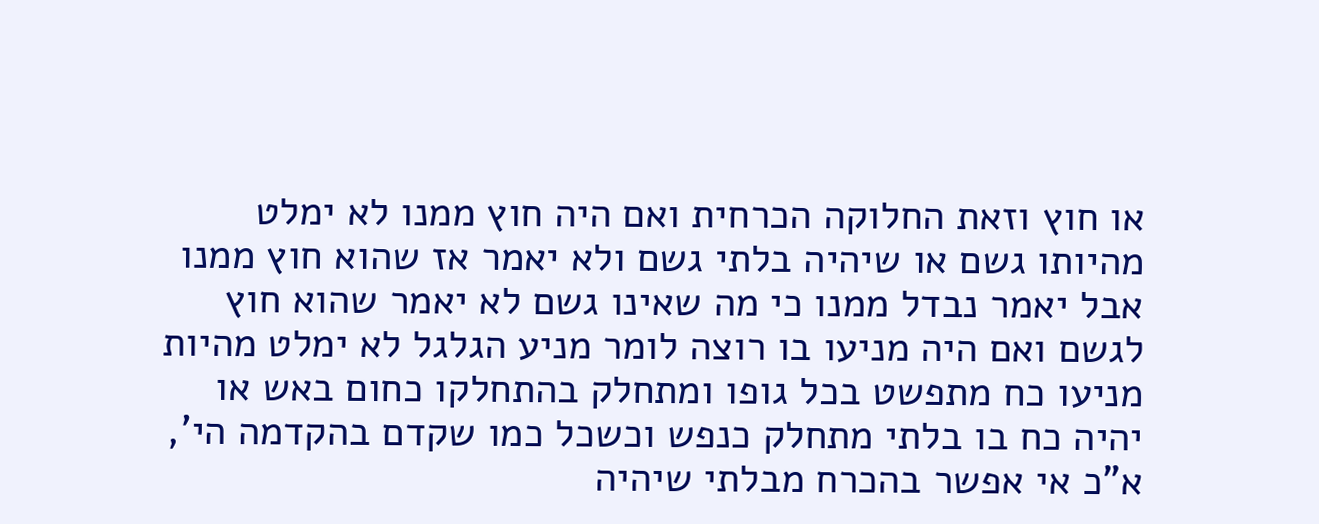או חוץ וזאת החלוקה הכרחית ואם היה חוץ ממנו לא ימלט מהיותו גשם או שיהיה בלתי גשם ולא יאמר אז שהוא חוץ ממנו אבל יאמר נבדל ממנו כי מה שאינו גשם לא יאמר שהוא חוץ לגשם ואם היה מניעו בו רוצה לומר מניע הגלגל לא ימלט מהיות מניעו כח מתפשט בכל גופו ומתחלק בהתחלקו כחום באש או יהיה כח בו בלתי מתחלק כנפש וכשכל כמו שקדם בהקדמה הי', א"כ אי אפשר בהכרח מבלתי שיהיה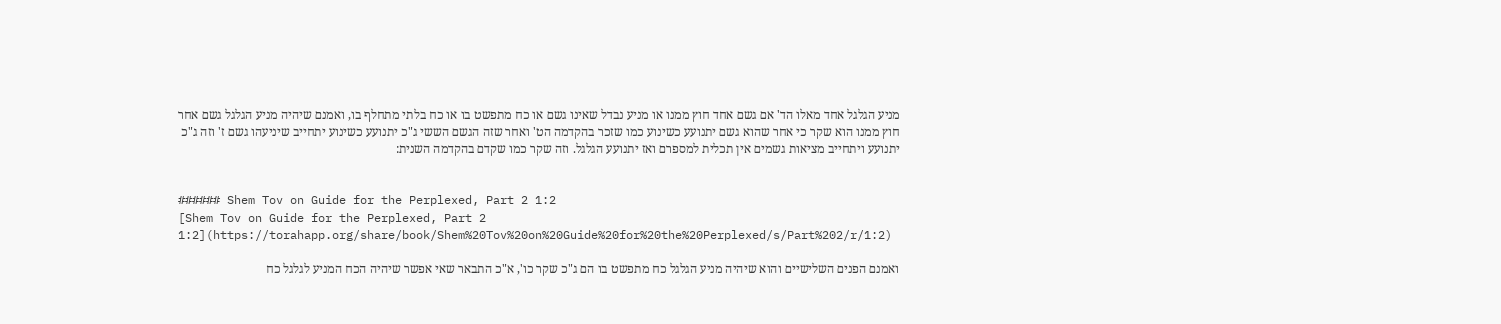מניע הגלגל אחד מאלו הד' אם גשם אחד חוץ ממנו או מניע נבדל שאינו גשם או כח מתפשט בו או כח בלתי מתחלף בו, ואמנם שיהיה מניע הגלגל גשם אחר חוץ ממנו הוא שקר כי אחר שהוא גשם יתנועע כשינוע כמו שזכר בהקדמה הט' ואחר שזה הגשם הששי ג"כ יתנועע כשינוע יתחייב שיניעהו גשם ז' וזה ג"כ יתנועע ויתחייב מציאות גשמים אין תכלית למספרם ואז יתנועע הגלגל. וזה שקר כמו שקדם בהקדמה השנית:


###### Shem Tov on Guide for the Perplexed, Part 2 1:2
[Shem Tov on Guide for the Perplexed, Part 2 1:2](https://torahapp.org/share/book/Shem%20Tov%20on%20Guide%20for%20the%20Perplexed/s/Part%202/r/1:2)

ואמנם הפנים השלישיים והוא שיהיה מניע הגלגל כח מתפשט בו הם ג"כ שקר כו', א"כ התבאר שאי אפשר שיהיה הכח המניע לגלגל כח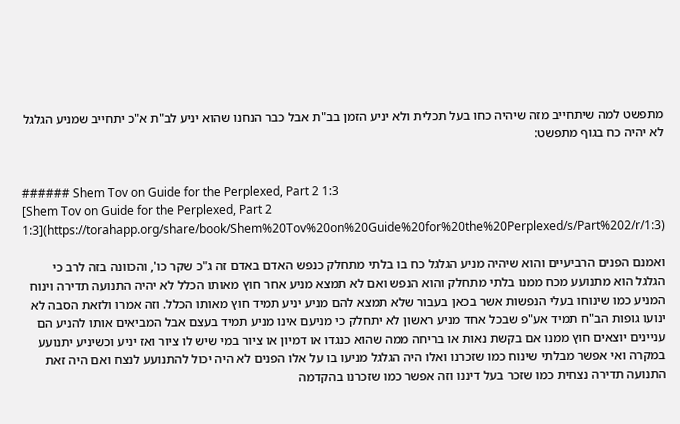מתפשט למה שיתחייב מזה שיהיה כחו בעל תכלית ולא יניע הזמן בב"ת אבל כבר הנחנו שהוא יניע לב"ת א"כ יתחייב שמניע הגלגל לא יהיה כח בגוף מתפשט:


###### Shem Tov on Guide for the Perplexed, Part 2 1:3
[Shem Tov on Guide for the Perplexed, Part 2 1:3](https://torahapp.org/share/book/Shem%20Tov%20on%20Guide%20for%20the%20Perplexed/s/Part%202/r/1:3)

ואמנם הפנים הרביעיים והוא שיהיה מניע הגלגל כח בו בלתי מתחלק כנפש האדם באדם זה ג"כ שקר כו', והכוונה בזה לרב כי הגלגל הוא מתנועע מכח ממנו בלתי מתחלק והוא הנפש ואם לא תמצא מניע אחר חוץ מאותו הכלל לא יהיה התנועה תדירה וינוח המניע כמו שינוחו בעלי הנפשות אשר בכאן בעבור שלא תמצא להם מניע יניע תמיד חוץ מאותו הכלל. וזה אמרו ולזאת הסבה לא ינועו גופות הב"ח תמיד אע"פ שבכל אחד מניע ראשון לא יתחלק כי מניעם אינו מניע תמיד בעצם אבל המביאים אותו להניע הם עניינים יוצאים חוץ ממנו אם בקשת נאות או בריחה ממה שהוא כנגדו או דמיון או ציור במי שיש לו ציור ואז יניע וכשיניע יתנועע במקרה ואי אפשר מבלתי שינוח כמו שזכרנו ואלו היה הגלגל מניעו בו על אלו הפנים לא היה יכול להתנועע לנצח ואם היה זאת התנועה תדירה נצחית כמו שזכר בעל דיננו וזה אפשר כמו שזכרנו בהקדמה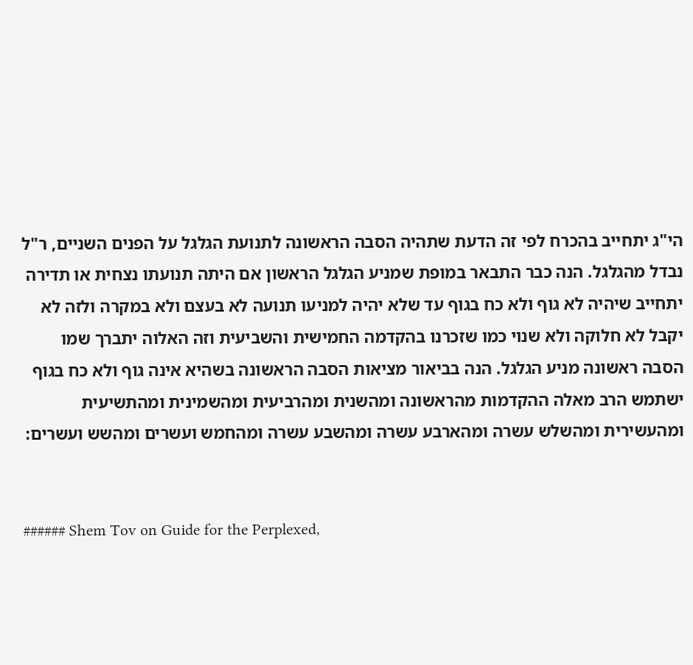הי"ג יתחייב בהכרח לפי זה הדעת שתהיה הסבה הראשונה לתנועת הגלגל על הפנים השניים, ר"ל נבדל מהגלגל. הנה כבר התבאר במופת שמניע הגלגל הראשון אם היתה תנועתו נצחית או תדירה יתחייב שיהיה לא גוף ולא כח בגוף עד שלא יהיה למניעו תנועה לא בעצם ולא במקרה ולזה לא יקבל לא חלוקה ולא שנוי כמו שזכרנו בהקדמה החמישית והשביעית וזה האלוה יתברך שמו הסבה ראשונה מניע הגלגל. הנה בביאור מציאות הסבה הראשונה בשהיא אינה גוף ולא כח בגוף ישתמש הרב מאלה ההקדמות מהראשונה ומהשנית ומהרביעית ומהשמינית ומהתשיעית ומהעשירית ומהשלש עשרה ומהארבע עשרה ומהשבע עשרה ומהחמש ועשרים ומהשש ועשרים:


###### Shem Tov on Guide for the Perplexed,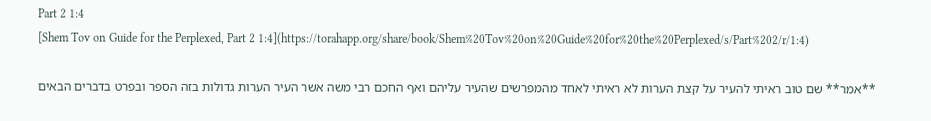Part 2 1:4
[Shem Tov on Guide for the Perplexed, Part 2 1:4](https://torahapp.org/share/book/Shem%20Tov%20on%20Guide%20for%20the%20Perplexed/s/Part%202/r/1:4)

**אמר** שם טוב ראיתי להעיר על קצת הערות לא ראיתי לאחד מהמפרשים שהעיר עליהם ואף החכם רבי משה אשר העיר הערות גדולות בזה הספר ובפרט בדברים הבאים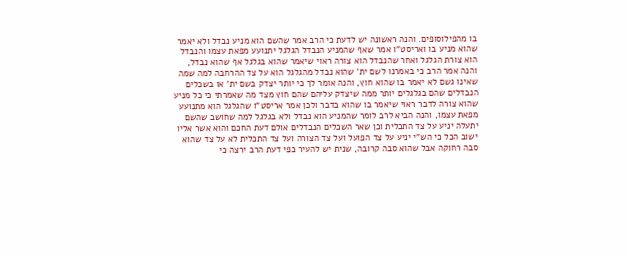בו מהפילוסופים. והנה ראשונה יש לדעת כי הרב אמר שהשם הוא מניע נבדל ולא יאמר שהוא מניע בו ואריסט"ו אמר שאף שהמניע הנבדל הגלגל יתנועע מפאת עצמו והנבדל הוא צורת הגלגל ואחר שהנבדל הוא צורה ראוי שיאמר שהוא בגלגל אף שהוא נבדל, והנה אמר הרב כי באמרנו לשם ית' שהוא נבדל מהגלגל הוא על צד ההרחבה למה שמה שאינו גשם לא יאמר בו שהוא חוץ, והנה אומר לך כי יותר יצדק בשם ית' או בשכלים הנבדלים שהם בגלגלים יותר ממה שיצדק עליהם שהם חוץ מצד מה שאמרתי כי כל מניע שהוא צורה לדבר ראוי שיאמר בו שהוא בדבר ולכן אמר אריסט"ו שהגלגל הוא מתנועע מפאת עצמו, והנה הביא לרב לומר שהמניע הוא נבדל ולא בגלגל למה שחושב שהשם יתעלה יניע על צד התכלית וכן שאר השכלים הנבדלים אולם דעת החכם והוא אשר אליו ישוב הכל כי הש"י יניע על צד הפועל ועל צד הצורה ועל צד התכלית לא על צד שהוא סבה רחוקה אבל שהוא סבה קרובה, שנית יש להעיר כפי דעת הרב ירצה כי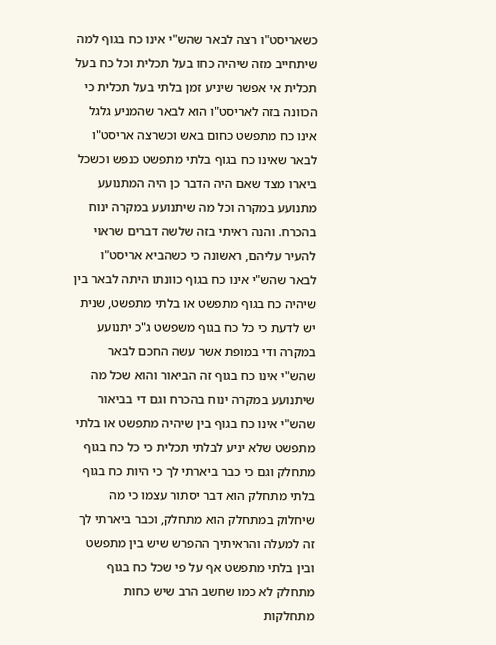כשאריסט"ו רצה לבאר שהש"י אינו כח בגוף למה שיתחייב מזה שיהיה כחו בעל תכלית וכל כח בעל תכלית אי אפשר שיניע זמן בלתי בעל תכלית כי הכוונה בזה לאריסט"ו הוא לבאר שהמניע גלגל אינו כח מתפשט כחום באש וכשרצה אריסט"ו לבאר שאינו כח בגוף בלתי מתפשט כנפש וכשכל ביארו מצד שאם היה הדבר כן היה המתנועע מתנועע במקרה וכל מה שיתנועע במקרה ינוח בהכרח. והנה ראיתי בזה שלשה דברים שראוי להעיר עליהם, ראשונה כי כשהביא אריסט"ו לבאר שהש"י אינו כח בגוף כוונתו היתה לבאר בין שיהיה כח בגוף מתפשט או בלתי מתפשט, שנית יש לדעת כי כל כח בגוף משפשט ג"כ יתנועע במקרה ודי במופת אשר עשה החכם לבאר שהש"י אינו כח בגוף זה הביאור והוא שכל מה שיתנועע במקרה ינוח בהכרח וגם די בביאור שהש"י אינו כח בגוף בין שיהיה מתפשט או בלתי מתפשט שלא יניע לבלתי תכלית כי כל כח בגוף מתחלק וגם כי כבר ביארתי לך כי היות כח בגוף בלתי מתחלק הוא דבר יסתור עצמו כי מה שיחלוק במתחלק הוא מתחלק, וכבר ביארתי לך זה למעלה והראיתיך ההפרש שיש בין מתפשט ובין בלתי מתפשט אף על פי שכל כח בגוף מתחלק לא כמו שחשב הרב שיש כחות מתחלקות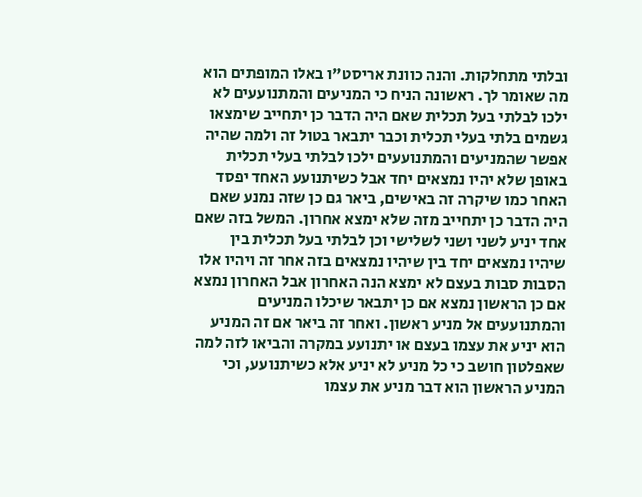ובלתי מתחלקות. והנה כוונת אריסט"ו באלו המופתים הוא מה שאומר לך. ראשונה הניח כי המניעים והמתנועעים לא ילכו לבלתי בעל תכלית שאם היה הדבר כן יתחייב שימצאו גשמים בלתי בעלי תכלית וכבר יתבאר בטול זה ולמה שהיה אפשר שהמניעים והמתנועעים ילכו לבלתי בעלי תכלית באופן שלא יהיו נמצאים יחד אבל כשיתנועע האחד יפסד האחר כמו שיקרה זה באישים, ביאר גם כן שזה נמנע שאם היה הדבר כן יתחייב מזה שלא ימצא אחרון. המשל בזה שאם אחד יניע לשני ושני לשלישי וכן לבלתי בעל תכלית בין שיהיו נמצאים יחד בין שיהיו נמצאים בזה אחר זה ויהיו אלו הסבות סבות בעצם לא ימצא הנה האחרון אבל האחרון נמצא אם כן הראשון נמצא אם כן יתבאר שיכלו המניעים והמתנועעים אל מניע ראשון. ואחר זה ביאר אם זה המניע הוא יניע את עצמו בעצם או יתנועע במקרה והביאו לזה למה שאפלטון חושב כי כל מניע לא יניע אלא כשיתנועע, וכי המניע הראשון הוא דבר מניע את עצמו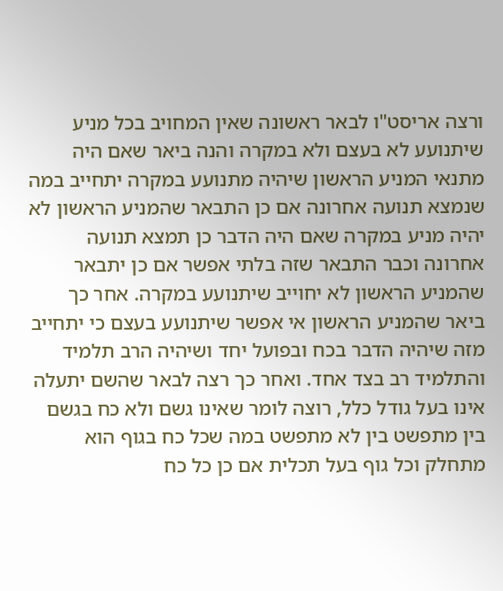ורצה אריסט"ו לבאר ראשונה שאין המחויב בכל מניע שיתנועע לא בעצם ולא במקרה והנה ביאר שאם היה מתנאי המניע הראשון שיהיה מתנועע במקרה יתחייב במה שנמצא תנועה אחרונה אם כן התבאר שהמניע הראשון לא יהיה מניע במקרה שאם היה הדבר כן תמצא תנועה אחרונה וכבר התבאר שזה בלתי אפשר אם כן יתבאר שהמניע הראשון לא יחוייב שיתנועע במקרה. אחר כך ביאר שהמניע הראשון אי אפשר שיתנועע בעצם כי יתחייב מזה שיהיה הדבר בכח ובפועל יחד ושיהיה הרב תלמיד והתלמיד רב בצד אחד. ואחר כך רצה לבאר שהשם יתעלה אינו בעל גודל כלל, רוצה לומר שאינו גשם ולא כח בגשם בין מתפשט בין לא מתפשט במה שכל כח בגוף הוא מתחלק וכל גוף בעל תכלית אם כן כל כח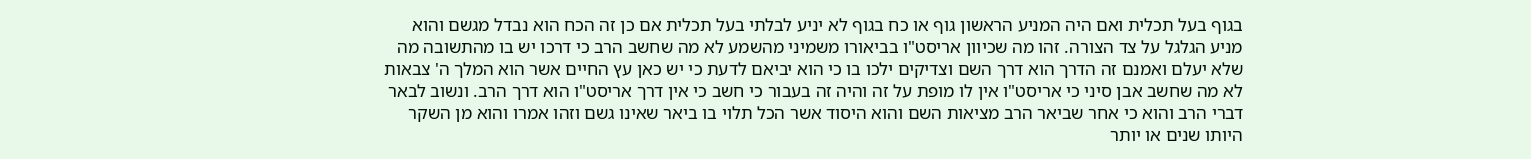בגוף בעל תכלית ואם היה המניע הראשון גוף או כח בגוף לא יניע לבלתי בעל תכלית אם כן זה הכח הוא נבדל מגשם והוא מניע הגלגל על צד הצורה. זהו מה שכיוון אריסט"ו בביאורו משמיני מהשמע לא מה שחשב הרב כי דרכו יש בו מהתשובה מה שלא יעלם ואמנם זה הדרך הוא דרך השם וצדיקים ילכו בו כי הוא יביאם לדעת כי יש כאן עץ החיים אשר הוא המלך ה' צבאות לא מה שחשב אבן סיני כי אריסט"ו אין לו מופת על זה והיה זה בעבור כי חשב כי אין דרך אריסט"ו הוא דרך הרב. ונשוב לבאר דברי הרב והוא כי אחר שביאר הרב מציאות השם והוא היסוד אשר הכל תלוי בו ביאר שאינו גשם וזהו אמרו והוא מן השקר היותו שנים או יותר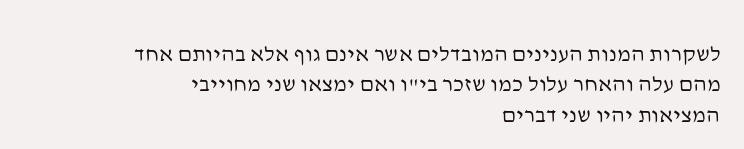לשקרות המנות הענינים המובדלים אשר אינם גוף אלא בהיותם אחד מהם עלה והאחר עלול כמו שזכר בי"ו ואם ימצאו שני מחוייבי המציאות יהיו שני דברים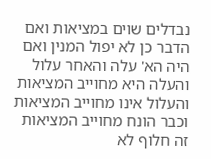נבדלים שוים במציאות ואם הדבר כן לא יפול המנין ואם היה הא' עלה והאחר עלול והעלה היא מחוייב המציאות והעלול אינו מחוייב המציאות וכבר הונח מחוייב המציאות זה חלוף לא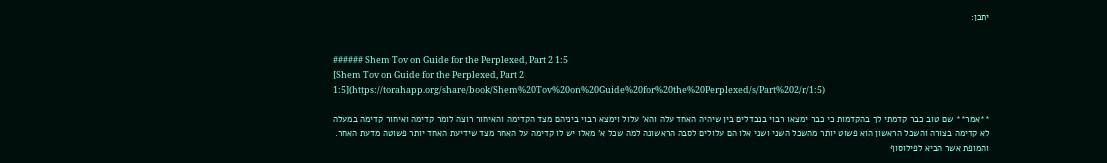יתכן:


###### Shem Tov on Guide for the Perplexed, Part 2 1:5
[Shem Tov on Guide for the Perplexed, Part 2 1:5](https://torahapp.org/share/book/Shem%20Tov%20on%20Guide%20for%20the%20Perplexed/s/Part%202/r/1:5)

**אמר** שם טוב כבר קדמתי לך בהקדמות כי כבר ימצאו רבוי בנבדלים בין שיהיה האחד עלה והא' עלול וימצא רבוי ביניהם מצד הקדימה והאיחור רוצה לומר קדימה ואיחור קדימה במעלה לא קדימה בצורה והשכל הראשון הוא פשוט יותר מהשכל השני ושני אלו הם עלולים לסבה הראשונה למה שכל א' מאלו יש לו קדימה על האחר מצד שידיעת האחד יותר פשוטה מדעת האחר. והמופת אשר הביא לפילוסוף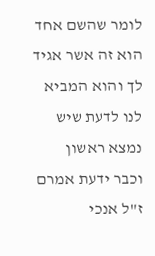לומר שהשם אחד הוא זה אשר אגיד לך והוא המביא לנו לדעת שיש נמצא ראשון וכבר ידעת אמרם ז"ל אנכי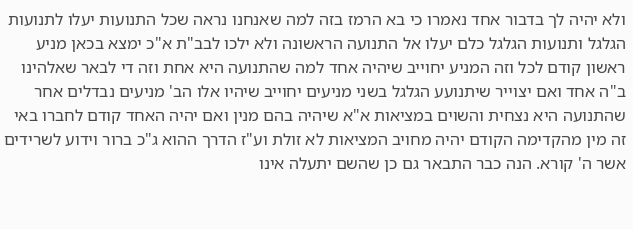ולא יהיה לך בדבור אחד נאמרו כי בא הרמז בזה למה שאנחנו נראה שכל התנועות יעלו לתנועות הגלגל ותנועות הגלגל כלם יעלו אל התנועה הראשונה ולא ילכו לבב"ת א"כ ימצא בכאן מניע ראשון קודם לכל וזה המניע יחוייב שיהיה אחד למה שהתנועה היא אחת וזה די לבאר שאלהינו ב"ה אחד ואם יצוייר שיתנועע הגלגל בשני מניעים יחוייב שיהיו אלו הב' מניעים נבדלים אחר שהתנועה היא נצחית והשוים במציאות א"א שיהיה בהם מנין ואם יהיה האחד קודם לחברו באי זה מין מהקדימה הקודם יהיה מחויב המציאות לא זולת וע"ז הדרך ההוא ג"כ ברור וידוע לשרידים אשר ה' קורא. הנה כבר התבאר גם כן שהשם יתעלה אינו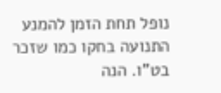נופל תחת הזמן להמנע התנועה בחקו כמו שזכר בט"ו. הנה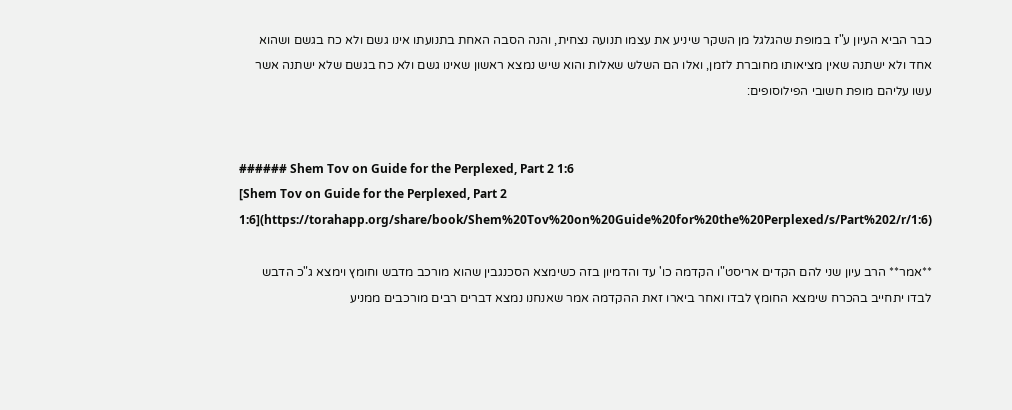כבר הביא העיון ע"ז במופת שהגלגל מן השקר שיניע את עצמו תנועה נצחית, והנה הסבה האחת בתנועתו אינו גשם ולא כח בגשם ושהוא אחד ולא ישתנה שאין מציאותו מחוברת לזמן, ואלו הם השלש שאלות והוא שיש נמצא ראשון שאינו גשם ולא כח בגשם שלא ישתנה אשר עשו עליהם מופת חשובי הפילוסופים:


###### Shem Tov on Guide for the Perplexed, Part 2 1:6
[Shem Tov on Guide for the Perplexed, Part 2 1:6](https://torahapp.org/share/book/Shem%20Tov%20on%20Guide%20for%20the%20Perplexed/s/Part%202/r/1:6)

**אמר** הרב עיון שני להם הקדים אריסט"ו הקדמה כו' עד והדמיון בזה כשימצא הסכנגבין שהוא מורכב מדבש וחומץ וימצא ג"כ הדבש לבדו יתחייב בהכרח שימצא החומץ לבדו ואחר ביארו זאת ההקדמה אמר שאנחנו נמצא דברים רבים מורכבים ממניע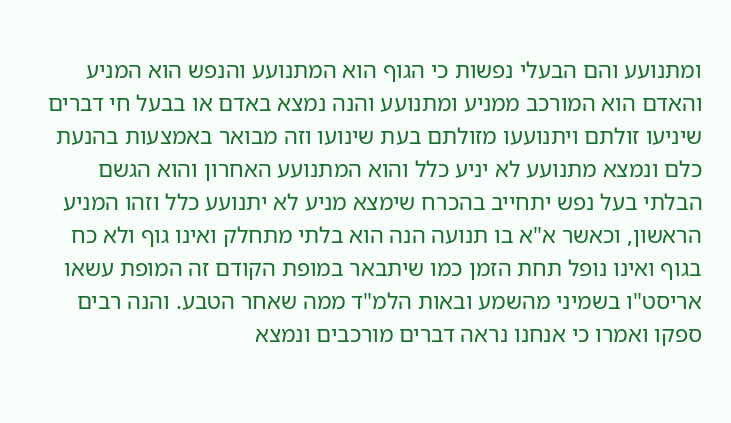ומתנועע והם הבעלי נפשות כי הגוף הוא המתנועע והנפש הוא המניע והאדם הוא המורכב ממניע ומתנועע והנה נמצא באדם או בבעל חי דברים שיניעו זולתם ויתנועעו מזולתם בעת שינועו וזה מבואר באמצעות בהנעת כלם ונמצא מתנועע לא יניע כלל והוא המתנועע האחרון והוא הגשם הבלתי בעל נפש יתחייב בהכרח שימצא מניע לא יתנועע כלל וזהו המניע הראשון, וכאשר א"א בו תנועה הנה הוא בלתי מתחלק ואינו גוף ולא כח בגוף ואינו נופל תחת הזמן כמו שיתבאר במופת הקודם זה המופת עשאו אריסט"ו בשמיני מהשמע ובאות הלמ"ד ממה שאחר הטבע. והנה רבים ספקו ואמרו כי אנחנו נראה דברים מורכבים ונמצא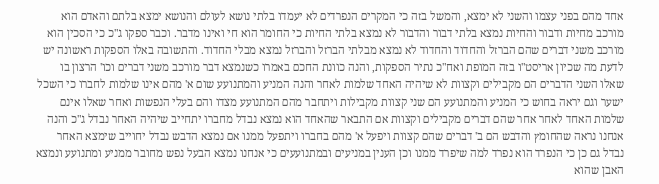אחד מהם בפני עצמו והשני לא ימצא, והמשל בזה כי המקרים הנפרדים לא יעמדו בלתי נושא לעולם והנושא ימצא בלתם והאדם הוא מורכב מחיות ודבור והחיות נמצא בלתי דבור והדבור לא נמצא בלתי החיות כי החומר הוא חי ואינו מדבר. וכבר ספקו ג"כ כי הסכין הוא מורכב משני דברים שהם הברזל והחדוד והחדוד לא נמצא מבלתי הברזל והברזל נמצא מבלי החדוד. והתשובה באלו הספקות ראשונה יש לדעת מה שכיון אריסט"ו בזה המופת ואח"כ נתיר הספקות, והנה כוונת החכם באמרו כשנמצא דבר מורכב משני דברים וכו' הרצון בו שאלו השני הדברים הם מקבילים וקצוות לא שיהיה האחד שלמות לאחר והנה המניע והמתנועע שום א' מהם אינו שלמות לחברו כי השכל ישער וגם יראה בחוש כי המניע והמתנועע הם שני קצוות מקבילות ויתחבר מהם המתנועע מצדו והם בעלי הנפשות ואחר שאלו אינם שלמות האחד לאחר אחר שהם דברים מקבילים וקצוות אם התבאר שהאחד הוא נמצא נבדל מחברו יתחייב שיהיה האחר נבדל ג"כ והנה אנחנו נראה שהחומץ והדבש הם ב' דברים שהם קצוות ויפעל א' מהם בחברו ויתפעל ממנו אם נמצא הדבש נבדל יחוייב שימצא האחר נבדל גם כן כי הנפרד הוא נפרד למה שיפרד ממנו וכן הענין במניעים ובמתנועעים כי אנחנו נמצא הבעל נפש מחובר ממניע ומתנועע ונמצא האבן שהוא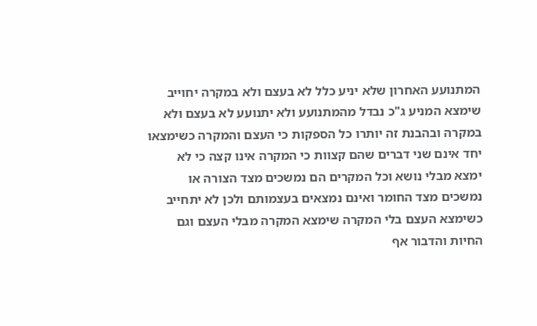המתנועע האחרון שלא יניע כלל לא בעצם ולא במקרה יחוייב שימצא המניע ג"כ נבדל מהמתנועע ולא יתנועע לא בעצם ולא במקרה ובהבנת זה יותרו כל הספקות כי העצם והמקרה כשימצאו יחד אינם שני דברים שהם קצוות כי המקרה אינו קצה כי לא ימצא מבלי נושא וכל המקרים הם נמשכים מצד הצורה או נמשכים מצד החומר ואינם נמצאים בעצמותם ולכן לא יתחייב כשימצא העצם בלי המקרה שימצא המקרה מבלי העצם וגם החיות והדבור אף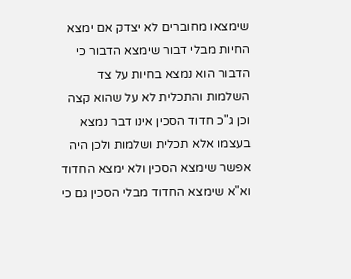שימצאו מחוברים לא יצדק אם ימצא החיות מבלי דבור שימצא הדבור כי הדבור הוא נמצא בחיות על צד השלמות והתכלית לא על שהוא קצה וכן ג"כ חדוד הסכין אינו דבר נמצא בעצמו אלא תכלית ושלמות ולכן היה אפשר שימצא הסכין ולא ימצא החדוד וא"א שימצא החדוד מבלי הסכין גם כי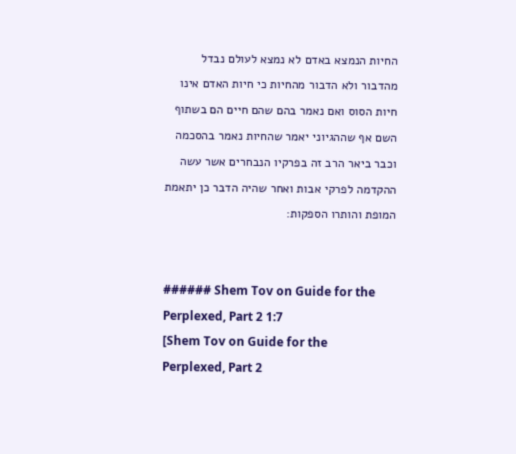החיות הנמצא באדם לא נמצא לעולם נבדל מהדבור ולא הדבור מהחיות כי חיות האדם אינו חיות הסוס ואם נאמר בהם שהם חיים הם בשתוף השם אף שההגיוני יאמר שהחיות נאמר בהסכמה וכבר ביאר הרב זה בפרקיו הנבחרים אשר עשה ההקדמה לפרקי אבות ואחר שהיה הדבר כן יתאמת המופת והותרו הספקות:


###### Shem Tov on Guide for the Perplexed, Part 2 1:7
[Shem Tov on Guide for the Perplexed, Part 2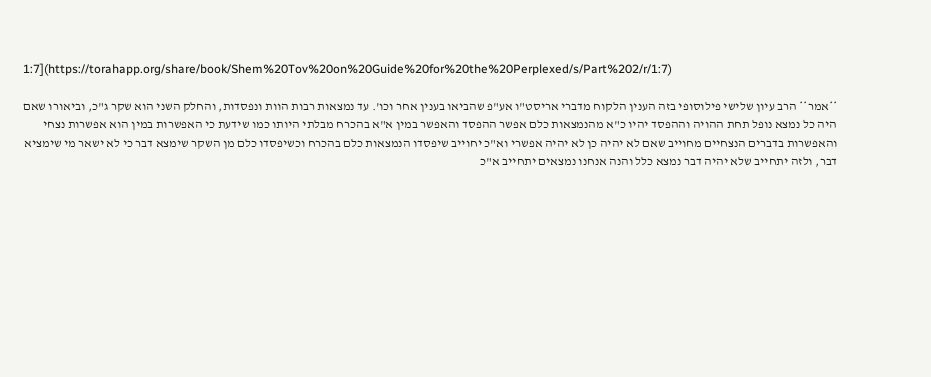1:7](https://torahapp.org/share/book/Shem%20Tov%20on%20Guide%20for%20the%20Perplexed/s/Part%202/r/1:7)

**אמר** הרב עיון שלישי פילוסופי בזה הענין הלקוח מדברי אריסט"ו אע"פ שהביאו בענין אחר וכו'. עד נמצאות רבות הוות ונפסדות, והחלק השני הוא שקר ג"כ, וביאורו שאם היה כל נמצא נופל תחת ההויה וההפסד יהיו כ"א מהנמצאות כלם אפשר ההפסד והאפשר במין א"א בהכרח מבלתי היותו כמו שידעת כי האפשרות במין הוא אפשרות נצחי והאפשרות בדברים הנצחיים מחוייב שאם לא יהיה כן לא יהיה אפשרי וא"כ יחוייב שיפסדו הנמצאות כלם בהכרח וכשיפסדו כלם מן השקר שימצא דבר כי לא ישאר מי שימציא דבר, ולזה יתחייב שלא יהיה דבר נמצא כלל והנה אנחנו נמצאים יתחייב א"כ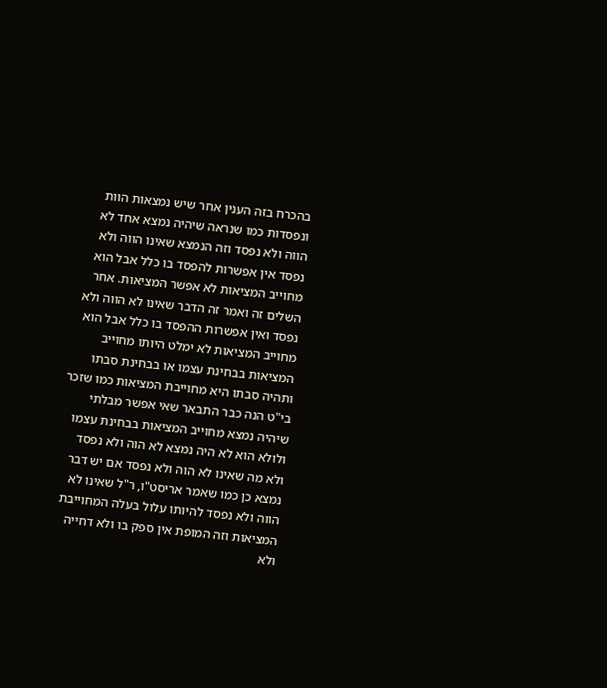בהכרח בזה הענין אחר שיש נמצאות הוות ונפסדות כמו שנראה שיהיה נמצא אחד לא הווה ולא נפסד וזה הנמצא שאינו הווה ולא נפסד אין אפשרות להפסד בו כלל אבל הוא מחוייב המציאות לא אפשר המציאות. אחר השלים זה ואמר זה הדבר שאינו לא הווה ולא נפסד ואין אפשרות ההפסד בו כלל אבל הוא מחוייב המציאות לא ימלט היותו מחוייב המציאות בבחינת עצמו או בבחינת סבתו ותהיה סבתו היא מחוייבת המציאות כמו שזכר בי"ט הנה כבר התבאר שאי אפשר מבלתי שיהיה נמצא מחוייב המציאות בבחינת עצמו ולולא הוא לא היה נמצא לא הוה ולא נפסד ולא מה שאינו לא הוה ולא נפסד אם יש דבר נמצא כן כמו שאמר אריסט"ו, ר"ל שאינו לא הווה ולא נפסד להיותו עלול בעלה המחוייבת המציאות וזה המופת אין ספק בו ולא דחייה ולא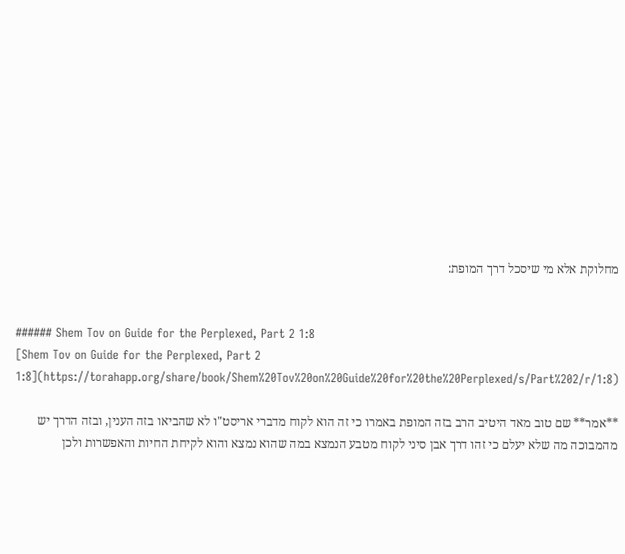מחלוקת אלא מי שיסכל דרך המופת:


###### Shem Tov on Guide for the Perplexed, Part 2 1:8
[Shem Tov on Guide for the Perplexed, Part 2 1:8](https://torahapp.org/share/book/Shem%20Tov%20on%20Guide%20for%20the%20Perplexed/s/Part%202/r/1:8)

**אמר** שם טוב מאד היטיב הרב בזה המופת באמרו כי זה הוא לקוח מדברי אריסט"ו לא שהביאו בזה הענין, ובזה הדרך יש מהמבוכה מה שלא יעלם כי זהו דרך אבן סיני לקוח מטבע הנמצא במה שהוא נמצא והוא לקיחת החיות והאפשרות ולכן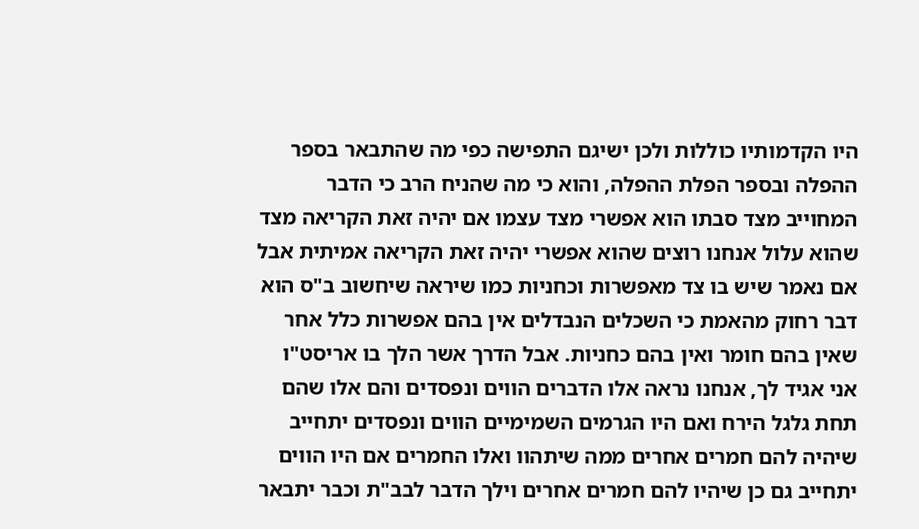היו הקדמותיו כוללות ולכן ישיגם התפישה כפי מה שהתבאר בספר ההפלה ובספר הפלת ההפלה, והוא כי מה שהניח הרב כי הדבר המחוייב מצד סבתו הוא אפשרי מצד עצמו אם יהיה זאת הקריאה מצד שהוא עלול אנחנו רוצים שהוא אפשרי יהיה זאת הקריאה אמיתית אבל אם נאמר שיש בו צד מאפשרות וכחניות כמו שיראה שיחשוב ב"ס הוא דבר רחוק מהאמת כי השכלים הנבדלים אין בהם אפשרות כלל אחר שאין בהם חומר ואין בהם כחניות. אבל הדרך אשר הלך בו אריסט"ו אני אגיד לך, אנחנו נראה אלו הדברים הווים ונפסדים והם אלו שהם תחת גלגל הירח ואם היו הגרמים השמימיים הווים ונפסדים יתחייב שיהיה להם חמרים אחרים ממה שיתהוו ואלו החמרים אם היו הווים יתחייב גם כן שיהיו להם חמרים אחרים וילך הדבר לבב"ת וכבר יתבאר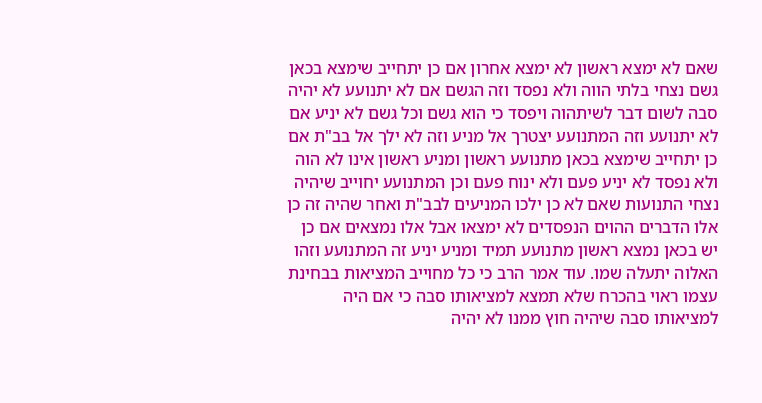שאם לא ימצא ראשון לא ימצא אחרון אם כן יתחייב שימצא בכאן גשם נצחי בלתי הווה ולא נפסד וזה הגשם אם לא יתנועע לא יהיה סבה לשום דבר לשיתהוה ויפסד כי הוא גשם וכל גשם לא יניע אם לא יתנועע וזה המתנועע יצטרך אל מניע וזה לא ילך אל בב"ת אם כן יתחייב שימצא בכאן מתנועע ראשון ומניע ראשון אינו לא הוה ולא נפסד לא יניע פעם ולא ינוח פעם וכן המתנועע יחוייב שיהיה נצחי התנועות שאם לא כן ילכו המניעים לבב"ת ואחר שהיה זה כן אלו הדברים ההוים הנפסדים לא ימצאו אבל אלו נמצאים אם כן יש בכאן נמצא ראשון מתנועע תמיד ומניע יניע זה המתנועע וזהו האלוה יתעלה שמו. עוד אמר הרב כי כל מחוייב המציאות בבחינת עצמו ראוי בהכרח שלא תמצא למציאותו סבה כי אם היה למציאותו סבה שיהיה חוץ ממנו לא יהיה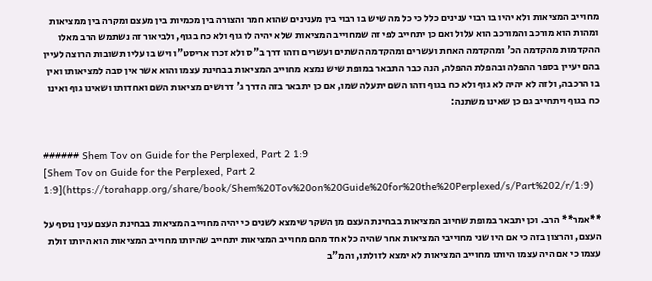מחוייב המציאות ולא יהיו בו רבוי ענינים כלל כי כל מה שיש בו רבוי בין מענינים שהוא חמר והצורה בין מכמיות בין מעצם ומקרה בין ממציאות ומהות הוא מורכב והמורכב הוא עלול ואם כן יתחייב לפי זה שמחוייב המציאות שלא יהיה לו גוף ולא כח בגוף, ולביאור זה נשתמש הרב מאלו ההקדמות מהקדמה הכ' ומהקדמה האחת ועשרים ומהקדמה השתים ועשרים וזהו דרך ב"ס ולא זכרו אריסט"ו ויש בו עליו תשובות הרוצה לעיין בהם יעיין בספר ההפלה ובהפלת ההפלה, הנה כבר התבאר במופת שיש נמצא מחוייב המציאות בבחינת עצמו והוא אשר אין סבה למציאותו ואין בו הרכבה, ולזה לא יהיה לא גוף ולא כח בגוף וזהו השם יתעלה שמו, אם כן יתבאר בזה הדרך ג' דרושים מציאות השם ואחדותו ושאינו גוף ואינו כח בגוף ויתחייב גם כן שאינו משתנה:


###### Shem Tov on Guide for the Perplexed, Part 2 1:9
[Shem Tov on Guide for the Perplexed, Part 2 1:9](https://torahapp.org/share/book/Shem%20Tov%20on%20Guide%20for%20the%20Perplexed/s/Part%202/r/1:9)

**אמר** הרב. וכן יתבאר במופת שחיוב המציאות בבחינת העצם מן השקר שימצא לשנים כי יהיה מחוייב המציאות בבחינת העצם ענין נוסף על העצם, והרצון בזה כי אם היו שני מחוייבי המציאות אחר שהיה כל אחד מהם מחוייב המציאות יתחייב שהיותו מחוייב המציאות הוא היותו זולת עצמו כי אם היה עצמו היותו מחוייב המציאות לא ימצא לזולתו, והמ"ב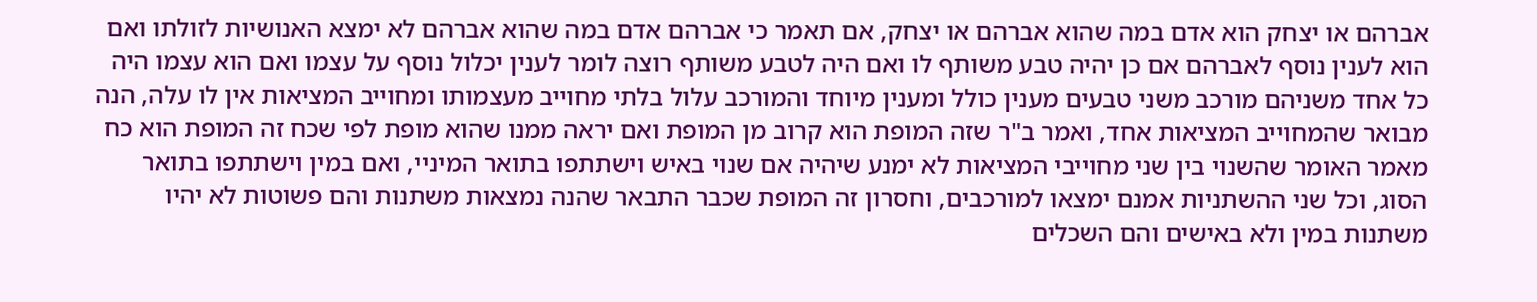אברהם או יצחק הוא אדם במה שהוא אברהם או יצחק, אם תאמר כי אברהם אדם במה שהוא אברהם לא ימצא האנושיות לזולתו ואם הוא לענין נוסף לאברהם אם כן יהיה טבע משותף לו ואם היה לטבע משותף רוצה לומר לענין יכלול נוסף על עצמו ואם הוא עצמו היה כל אחד משניהם מורכב משני טבעים מענין כולל ומענין מיוחד והמורכב עלול בלתי מחוייב מעצמותו ומחוייב המציאות אין לו עלה, הנה מבואר שהמחוייב המציאות אחד, ואמר ב"ר שזה המופת הוא קרוב מן המופת ואם יראה ממנו שהוא מופת לפי שכח זה המופת הוא כח מאמר האומר שהשנוי בין שני מחוייבי המציאות לא ימנע שיהיה אם שנוי באיש וישתתפו בתואר המיניי, ואם במין וישתתפו בתואר הסוג, וכל שני ההשתניות אמנם ימצאו למורכבים, וחסרון זה המופת שכבר התבאר שהנה נמצאות משתנות והם פשוטות לא יהיו משתנות במין ולא באישים והם השכלים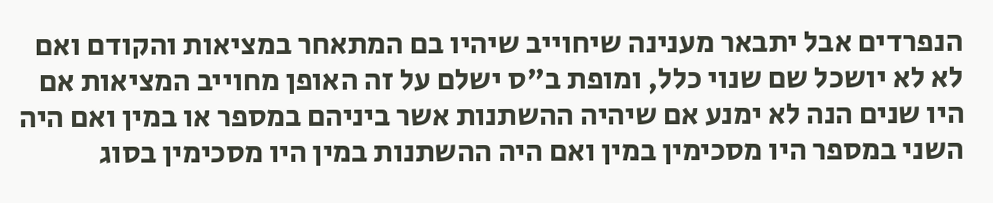הנפרדים אבל יתבאר מענינה שיחוייב שיהיו בם המתאחר במציאות והקודם ואם לא לא יושכל שם שנוי כלל, ומופת ב"ס ישלם על זה האופן מחוייב המציאות אם היו שנים הנה לא ימנע אם שיהיה ההשתנות אשר ביניהם במספר או במין ואם היה השני במספר היו מסכימין במין ואם היה ההשתנות במין היו מסכימין בסוג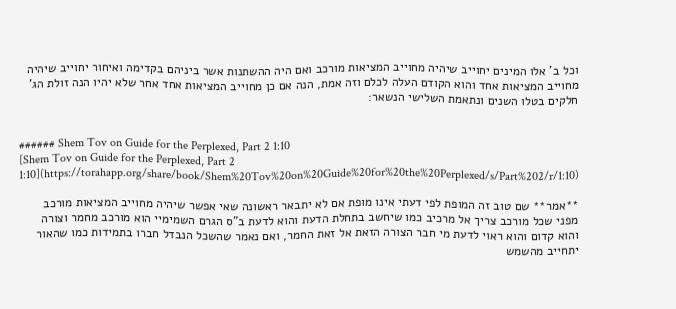וכל ב' אלו המינים יחוייב שיהיה מחוייב המציאות מורכב ואם היה ההשתנות אשר ביניהם בקדימה ואיחור יחוייב שיהיה מחוייב המציאות אחד והוא הקודם העלה לכלם וזה אמת, הנה אם כן מחוייב המציאות אחד אחר שלא יהיו הנה זולת הג' חלקים בטלו השנים ונתאמת השלישי הנשאר:


###### Shem Tov on Guide for the Perplexed, Part 2 1:10
[Shem Tov on Guide for the Perplexed, Part 2 1:10](https://torahapp.org/share/book/Shem%20Tov%20on%20Guide%20for%20the%20Perplexed/s/Part%202/r/1:10)

**אמר** שם טוב זה המופת לפי דעתי אינו מופת אם לא יתבאר ראשונה שאי אפשר שיהיה מחוייב המציאות מורכב מפני שכל מורכב צריך אל מרכיב כמו שיחשב בתחלת הדעת והוא לדעת ב"ס הגרם השמימיי הוא מורכב מחמר וצורה והוא קדום והוא ראוי לדעת מי חבר הצורה הזאת אל זאת החמר, ואם נאמר שהשכל הנבדל חברו בתמידות כמו שהאור יתחייב מהשמש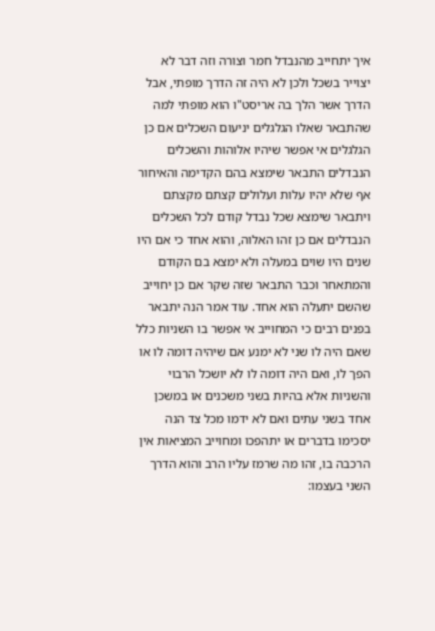איך יתחייב מהנבדל חמר וצורה וזה דבר לא יצוייר בשכל ולכן לא היה זה הדרך מופתי, אבל הדרך אשר הלך בה אריסט"ו הוא מופתי למה שהתבאר שאלו הגלגלים יניעום השכלים אם כן הגלגלים אי אפשר שיהיו אלוהות והשכלים הנבדלים התבאר שימצא בהם הקדימה והאיחור אף שלא יהיו עלות ועלולים קצתם מקצתם ויתבאר שימצא שכל נבדל קודם לכל השכלים הנבדלים אם כן זהו האלוה, והוא אחד כי אם היו שנים היו שוים במעלה ולא ימצא בם הקודם והמתאחר וכבר התבאר שזה שקר אם כן יחוייב שהשם יתעלה הוא אחד. עוד אמר הנה יתבאר בפנים רבים כי המחוייב אי אפשר בו השניות כלל שאם היה לו שני לא ימנע אם שיהיה דומה לו או הפך לו, ואם היה דומה לו לא יושכל הרבוי והשניות אלא בהיות בשני משכנים או במשכן אחד בשני עתים ואם לא ידמו מכל צד הנה יסכימו בדברים או יתהפכו ומחוייב המציאות אין הרכבה בו, זהו מה שרמז עליו הרב והוא הדרך השני בעצמו: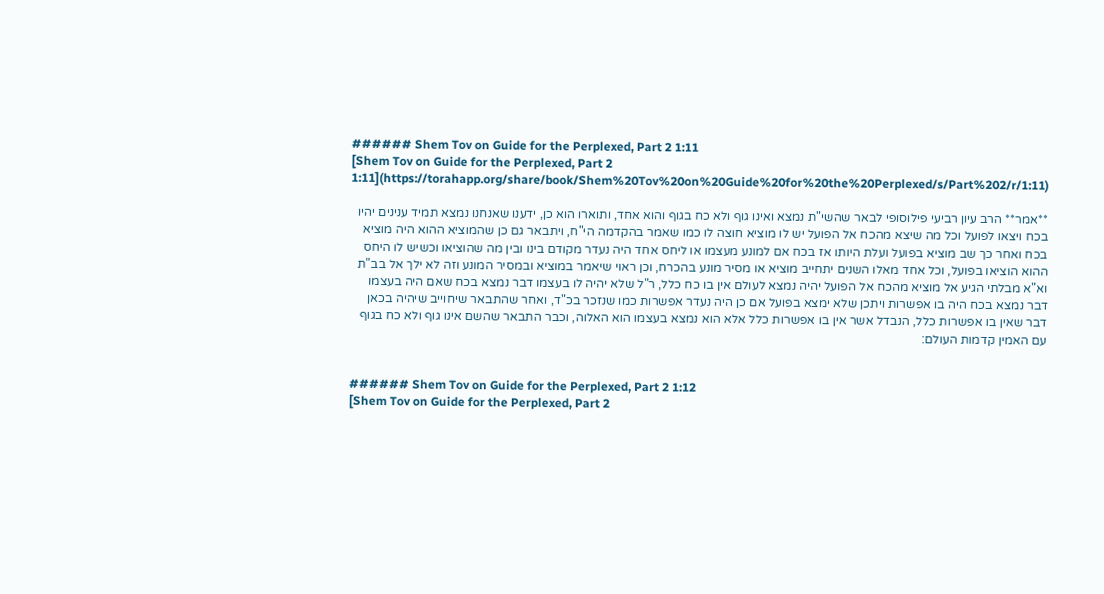###### Shem Tov on Guide for the Perplexed, Part 2 1:11
[Shem Tov on Guide for the Perplexed, Part 2 1:11](https://torahapp.org/share/book/Shem%20Tov%20on%20Guide%20for%20the%20Perplexed/s/Part%202/r/1:11)

**אמר** הרב עיון רביעי פילוסופי לבאר שהשי"ת נמצא ואינו גוף ולא כח בגוף והוא אחד, ותוארו הוא כן, ידענו שאנחנו נמצא תמיד ענינים יהיו בכח ויצאו לפועל וכל מה שיצא מהכח אל הפועל יש לו מוציא חוצה לו כמו שאמר בהקדמה הי"ח, ויתבאר גם כן שהמוציא ההוא היה מוציא בכח ואחר כך שב מוציא בפועל ועלת היותו אז בכח אם למונע מעצמו או ליחס אחד היה נעדר מקודם בינו ובין מה שהוציאו וכשיש לו היחס ההוא הוציאו בפועל, וכל אחד מאלו השנים יתחייב מוציא או מסיר מונע בהכרח, וכן ראוי שיאמר במוציא ובמסיר המונע וזה לא ילך אל בב"ת וא"א מבלתי הגיע אל מוציא מהכח אל הפועל יהיה נמצא לעולם אין בו כח כלל, ר"ל שלא יהיה לו בעצמו דבר נמצא בכח שאם היה בעצמו דבר נמצא בכח היה בו אפשרות ויתכן שלא ימצא בפועל אם כן היה נעדר אפשרות כמו שנזכר בכ"ד, ואחר שהתבאר שיחוייב שיהיה בכאן דבר שאין בו אפשרות כלל, הנבדל אשר אין בו אפשרות כלל אלא הוא נמצא בעצמו הוא האלוה, וכבר התבאר שהשם אינו גוף ולא כח בגוף עם האמין קדמות העולם:


###### Shem Tov on Guide for the Perplexed, Part 2 1:12
[Shem Tov on Guide for the Perplexed, Part 2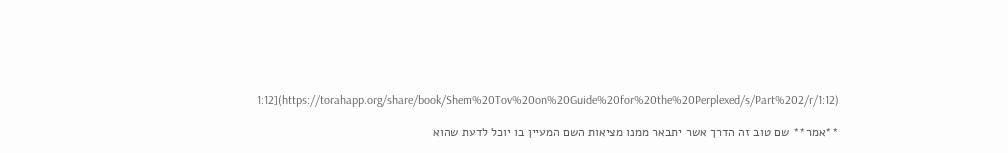1:12](https://torahapp.org/share/book/Shem%20Tov%20on%20Guide%20for%20the%20Perplexed/s/Part%202/r/1:12)

**אמר** שם טוב זה הדרך אשר יתבאר ממנו מציאות השם המעיין בו יוכל לדעת שהוא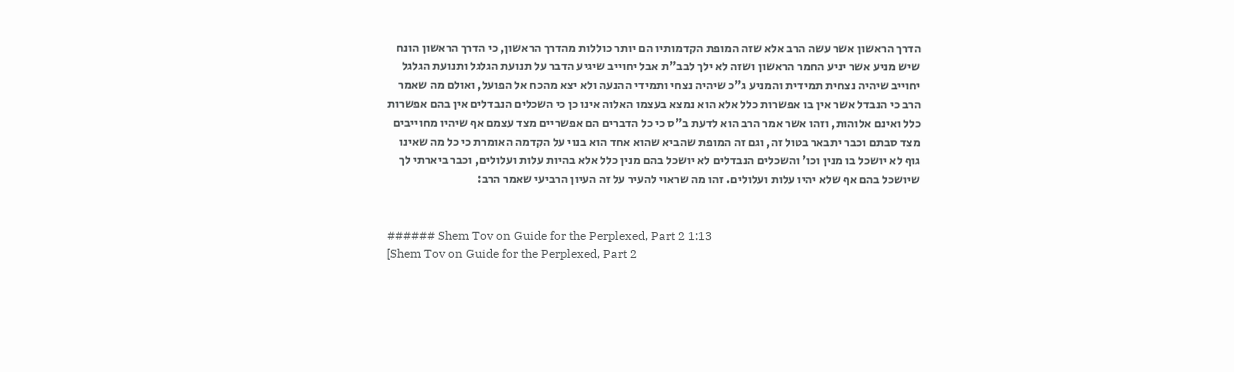הדרך הראשון אשר עשה הרב אלא שזה המופת הקדמותיו הם יותר כוללות מהדרך הראשון, כי הדרך הראשון הונח שיש מניע אשר יניע החמר הראשון ושזה לא ילך לבב"ת אבל יחוייב שיגיע הדבר על תנועת הגלגל ותנועת הגלגל יחוייב שיהיה נצחית תמידית והמניע ג"כ שיהיה נצחי ותמידי ההנעה ולא יצא מהכח אל הפועל, ואולם מה שאמר הרב כי הנבדל אשר אין בו אפשרות כלל אלא הוא נמצא בעצמו האלוה אינו כן כי השכלים הנבדלים אין בהם אפשרות כלל ואינם אלוהות, וזהו אשר אמר הרב הוא לדעת ב"ס כי כל הדברים הם אפשריים מצד עצמם אף שיהיו מחוייבים מצד סבתם וכבר יתבאר בטול זה, וגם זה המופת שהביא שהוא אחד הוא בנוי על הקדמה האומרת כי כל מה שאינו גוף לא יושכל בו מנין וכו' והשכלים הנבדלים לא יושכל בהם מנין כלל אלא בהיות עלות ועלולים, וכבר ביארתי לך שיושכל בהם אף שלא יהיו עלות ועלולים. זהו מה שראוי להעיר על זה העיון הרביעי שאמר הרב:


###### Shem Tov on Guide for the Perplexed, Part 2 1:13
[Shem Tov on Guide for the Perplexed, Part 2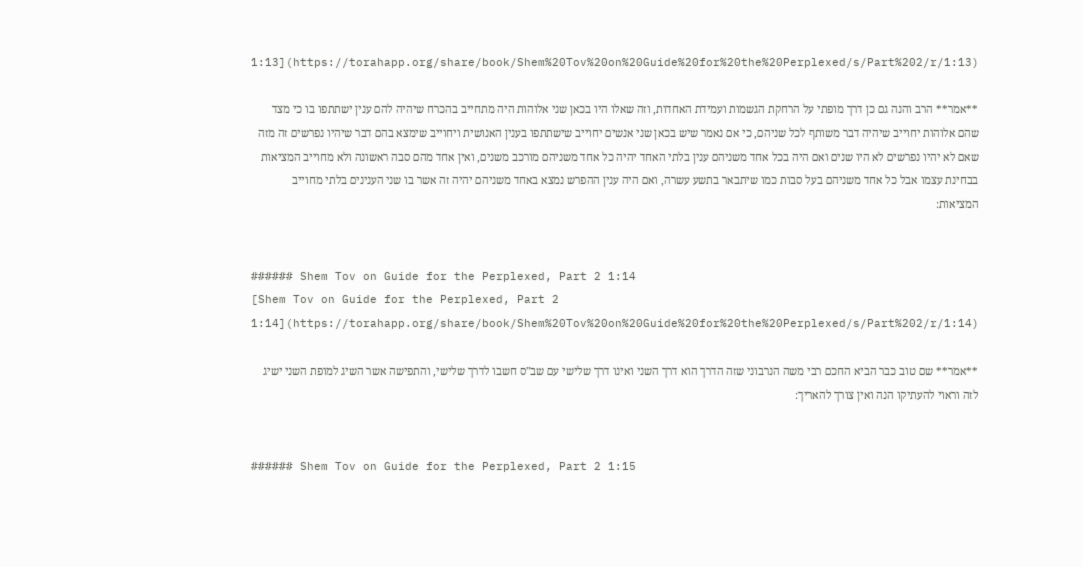1:13](https://torahapp.org/share/book/Shem%20Tov%20on%20Guide%20for%20the%20Perplexed/s/Part%202/r/1:13)

**אמר** הרב והנה גם כן דרך מופתי על הרחקת הגשמות ועמידת האחדות, וזה שאלו היו בכאן שני אלוהות היה מתחייב בהכרח שיהיה להם ענין ישתתפו בו כי מצד שהם אלוהות יחוייב שיהיה דבר משותף לכל שניהם, כי אם נאמר שיש בכאן שני אנשים יחוייב שישתתפו בענין האנושית ויחוייב שימצא בהם דבר שיהיו נפרשים זה מזה שאם לא יהיו נפרשים לא היו שנים ואם היה בכל אחד משניהם ענין בלתי האחד יהיה כל אחד משניהם מורכב משנים, ואין אחד מהם סבה ראשונה ולא מחוייב המציאות בבחינת עצמו אבל כל אחד משניהם בעל סבות כמו שיתבאר בתשע עשרה, ואם היה ענין ההפרש נמצא באחד משניהם יהיה זה אשר בו שני הענינים בלתי מחוייב המציאות:


###### Shem Tov on Guide for the Perplexed, Part 2 1:14
[Shem Tov on Guide for the Perplexed, Part 2 1:14](https://torahapp.org/share/book/Shem%20Tov%20on%20Guide%20for%20the%20Perplexed/s/Part%202/r/1:14)

**אמר** שם טוב כבר הביא החכם רבי משה הנרבוני שזה הדרך הוא דרך השני ואינו דרך שלישי עם שב"ס חשבו לדרך שלישי, והתפישה אשר השיג למופת השני ישיג לזה וראוי להעתיקו הנה ואין צורך להאריך:


###### Shem Tov on Guide for the Perplexed, Part 2 1:15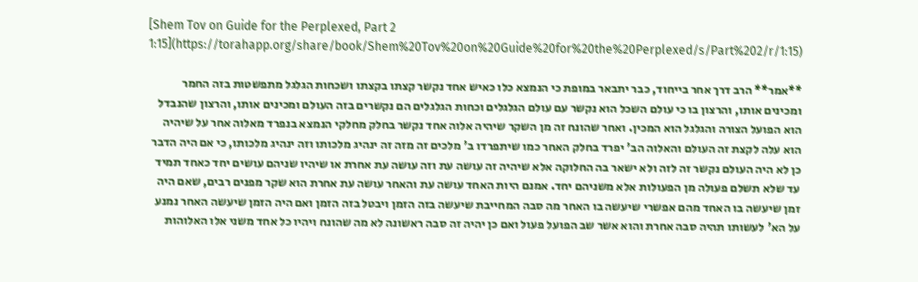[Shem Tov on Guide for the Perplexed, Part 2 1:15](https://torahapp.org/share/book/Shem%20Tov%20on%20Guide%20for%20the%20Perplexed/s/Part%202/r/1:15)

**אמר** הרב דרך אחר בייחוד, כבר יתבאר במופת כי הנמצא כלו כאיש אחד נקשר קצתו בקצתו ושכחות הגלגל מתפשטות בזה החמר ומכינים אותו, והרצון בו כי עולם השכל הוא נקשר עם עולם הגלגלים וכחות הגלגלים הם נקשרים בזה העולם ומכינים אותו, והרצון שהנבדל הוא הפועל הצורה והגלגל הוא המכין. ואחר שהונח זה מן השקר שיהיה אלוה אחד נקשר בחלק מחלקי הנמצא בנפרד מאלוה אחר על שיהיה הוא עלה לקצת זה העולם והאלוה הב' יפרד בחלק האחר כמו שיתפרדו ב' מלכים זה מזה זה ינהיג מלכותו וזה ינהיג מלכותו, כי אם היה הדבר כן לא היה העולם נקשר זה לזה ולא ישאר בה החלוקה אלא שיהיה זה עושה עת וזה עושה עת אחרת או שיהיו שניהם עושים יחד כאחד תמיד עד שלא תשלם פעולה מן הפעולות אלא משניהם יחד. אמנם היות האחד עושה עת והאחר עושה עת אחרת הוא שקר מפנים רבים, שאם היה זמן שיעשה בו האחד מהם אפשרי שיעשה בו האחר מה סבה המחייבת שיעשה בזה הזמן ויבטל בזה הזמן ואם היה הזמן שיעשה האחר נמנע על הא' לעשותו תהיה סבה אחרת והוא אשר שב הפועל פעול ואם כן יהיה זה סבה ראשונה לא מה שהונח ויהיו כל אחד משני אלו האלוהות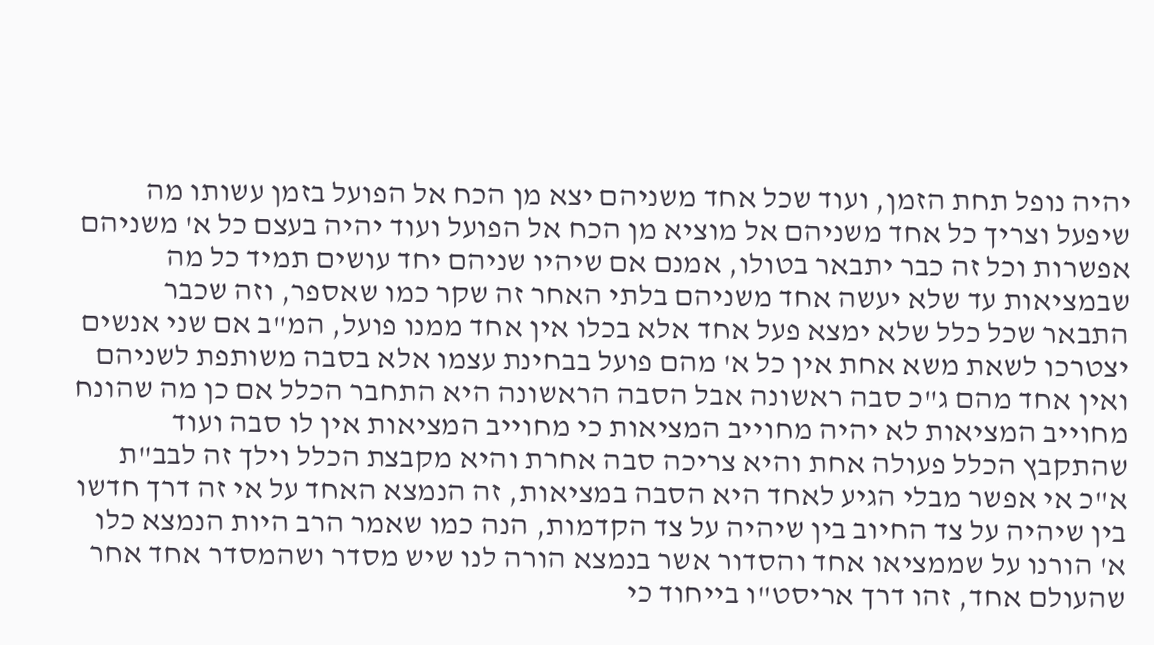יהיה נופל תחת הזמן, ועוד שכל אחד משניהם יצא מן הכח אל הפועל בזמן עשותו מה שיפעל וצריך כל אחד משניהם אל מוציא מן הכח אל הפועל ועוד יהיה בעצם כל א' משניהם אפשרות וכל זה כבר יתבאר בטולו, אמנם אם שיהיו שניהם יחד עושים תמיד כל מה שבמציאות עד שלא יעשה אחד משניהם בלתי האחר זה שקר כמו שאספר, וזה שכבר התבאר שכל כלל שלא ימצא פעל אחד אלא בכלו אין אחד ממנו פועל, המ"ב אם שני אנשים יצטרכו לשאת משא אחת אין כל א' מהם פועל בבחינת עצמו אלא בסבה משותפת לשניהם ואין אחד מהם ג"כ סבה ראשונה אבל הסבה הראשונה היא התחבר הכלל אם כן מה שהונח מחוייב המציאות לא יהיה מחוייב המציאות כי מחוייב המציאות אין לו סבה ועוד שהתקבץ הכלל פעולה אחת והיא צריכה סבה אחרת והיא מקבצת הכלל וילך זה לבב"ת א"כ אי אפשר מבלי הגיע לאחד היא הסבה במציאות, זה הנמצא האחד על אי זה דרך חדשו בין שיהיה על צד החיוב בין שיהיה על צד הקדמות, הנה כמו שאמר הרב היות הנמצא כלו א' הורנו על שממציאו אחד והסדור אשר בנמצא הורה לנו שיש מסדר ושהמסדר אחד אחר שהעולם אחד, זהו דרך אריסט"ו בייחוד כי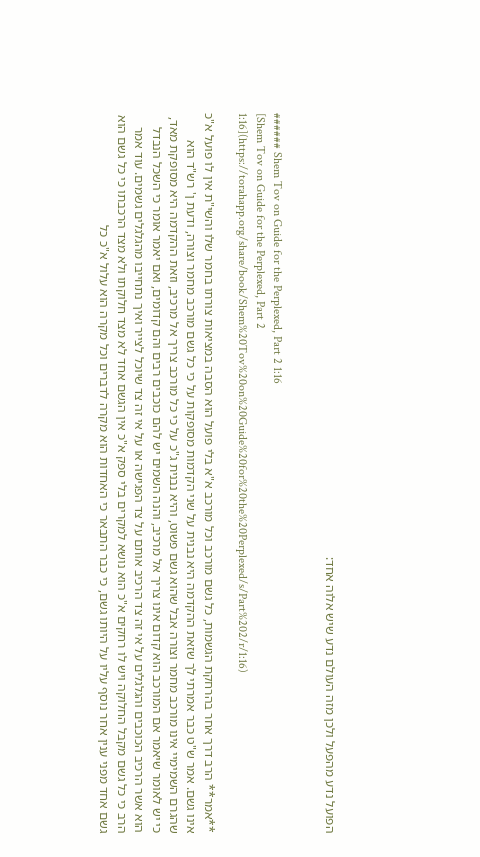הפועל נדע מהפעל ולכן מזה העולם נדע שיש אלוה אחד:


###### Shem Tov on Guide for the Perplexed, Part 2 1:16
[Shem Tov on Guide for the Perplexed, Part 2 1:16](https://torahapp.org/share/book/Shem%20Tov%20on%20Guide%20for%20the%20Perplexed/s/Part%202/r/1:16)

**אמר** הרב דרך אחר בהרחקת הגשמות, כל גשם מורכב וכל מורכב א"א בלי פועל הוא הסבה במציאות צורתו בחמר שלו והשי"ת אין לו פועל א"כ אינו גשם. אמר ש"ט כבר אמרתי לך שזאת ההקדמה היא נבנית על שני הקדמות מסופקות על כי כל גשם מורכב מחמר וצורה, ודעת ן' רש"ד הוא שהגרם השמימיי אינו מורכב מחמר וצורה אבל שהוא גשם פשוט, והיא נבנית ג"כ על כי כל מורכב צריך אל מרכיב, וזאת ההקדמה היא מסופקת מאד, כי יש לאומר שיאמר אם המורכב הוא קדום אינו צריך אל מרכיב, והנה השמים יש להם כוכבים רבים והם קדומים, ואם יאמר אומר כי השכל הנבדל הוא אשר הרכיב הכוכבים והגלגלים על אי זה צד הרכיב אותם על צד הפגישה או על אי זה צד שיוכל לצייר ואיך נתחייבו מהגלגלים גשמים. עוד אמר הרב כי כל גשם מקבל החלוקה ויש לו רחקים א"כ הוא נושא למקרים בלי ספק א"כ אין הגשם אחד לא מצד חלוקתו ולא מצד הרכבתו כי כל גשם הוא גשם אחד מפני ענין אחר נוסף עליו על היותו גשם, כי כבר התבאר כי האחדות הוא מקרה לדברים וכל מקרה הוא עלול א"כ כל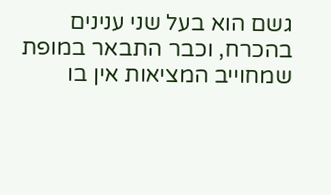גשם הוא בעל שני ענינים בהכרח, וכבר התבאר במופת שמחוייב המציאות אין בו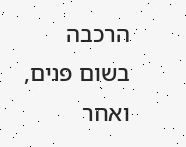הרכבה בשום פנים, ואחר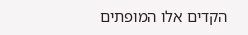הקדים אלו המופתים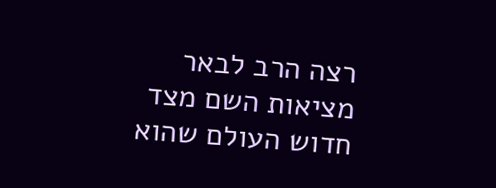רצה הרב לבאר מציאות השם מצד חדוש העולם שהוא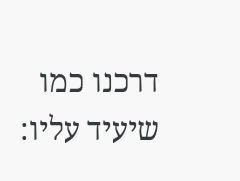דרכנו כמו שיעיד עליו: